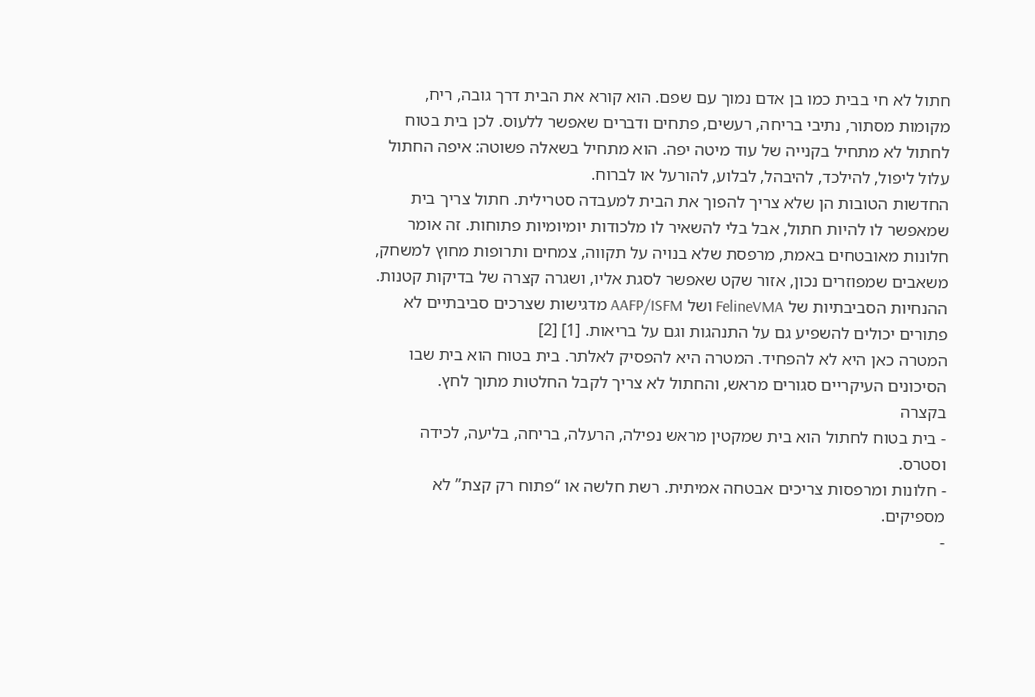חתול לא חי בבית כמו בן אדם נמוך עם שפם. הוא קורא את הבית דרך גובה, ריח, מקומות מסתור, נתיבי בריחה, רעשים, פתחים ודברים שאפשר ללעוס. לכן בית בטוח לחתול לא מתחיל בקנייה של עוד מיטה יפה. הוא מתחיל בשאלה פשוטה: איפה החתול עלול ליפול, להילכד, להיבהל, לבלוע, להורעל או לברוח.
החדשות הטובות הן שלא צריך להפוך את הבית למעבדה סטרילית. חתול צריך בית שמאפשר לו להיות חתול, אבל בלי להשאיר לו מלכודות יומיומיות פתוחות. זה אומר חלונות מאובטחים באמת, מרפסת שלא בנויה על תקווה, צמחים ותרופות מחוץ למשחק, משאבים שמפוזרים נכון, אזור שקט שאפשר לסגת אליו, ושגרה קצרה של בדיקות קטנות. ההנחיות הסביבתיות של FelineVMA ושל AAFP/ISFM מדגישות שצרכים סביבתיים לא פתורים יכולים להשפיע גם על התנהגות וגם על בריאות. [1] [2]
המטרה כאן היא לא להפחיד. המטרה היא להפסיק לאלתר. בית בטוח הוא בית שבו הסיכונים העיקריים סגורים מראש, והחתול לא צריך לקבל החלטות מתוך לחץ.
בקצרה
- בית בטוח לחתול הוא בית שמקטין מראש נפילה, הרעלה, בריחה, בליעה, לכידה וסטרס.
- חלונות ומרפסות צריכים אבטחה אמיתית. רשת חלשה או “פתוח רק קצת” לא מספיקים.
-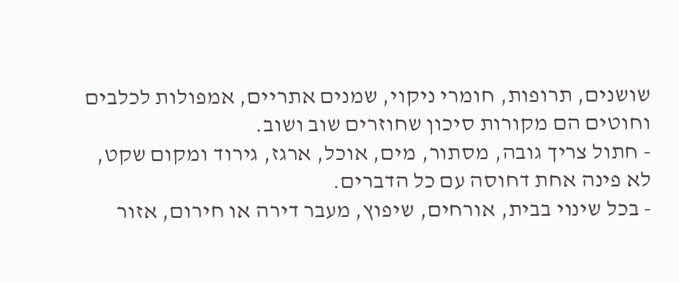שושנים, תרופות, חומרי ניקוי, שמנים אתריים, אמפולות לכלבים וחוטים הם מקורות סיכון שחוזרים שוב ושוב.
- חתול צריך גובה, מסתור, מים, אוכל, ארגז, גירוד ומקום שקט, לא פינה אחת דחוסה עם כל הדברים.
- בכל שינוי בבית, אורחים, שיפוץ, מעבר דירה או חירום, אזור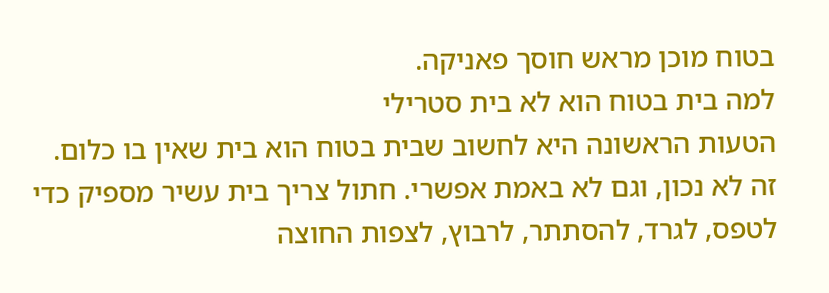בטוח מוכן מראש חוסך פאניקה.
למה בית בטוח הוא לא בית סטרילי
הטעות הראשונה היא לחשוב שבית בטוח הוא בית שאין בו כלום. זה לא נכון, וגם לא באמת אפשרי. חתול צריך בית עשיר מספיק כדי לטפס, לגרד, להסתתר, לרבוץ, לצפות החוצה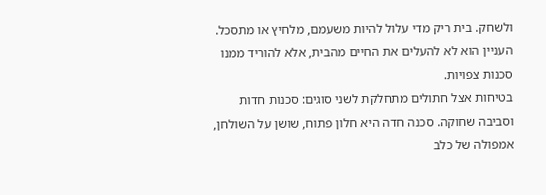ולשחק. בית ריק מדי עלול להיות משעמם, מלחיץ או מתסכל. העניין הוא לא להעלים את החיים מהבית, אלא להוריד ממנו סכנות צפויות.
בטיחות אצל חתולים מתחלקת לשני סוגים: סכנות חדות וסביבה שחוקה. סכנה חדה היא חלון פתוח, שושן על השולחן, אמפולה של כלב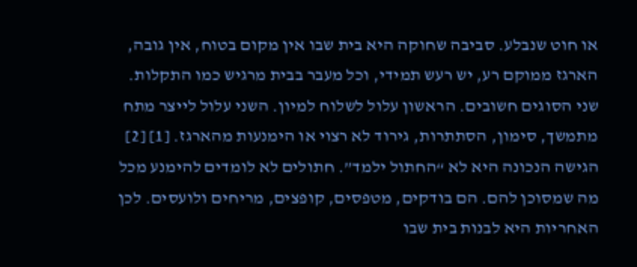או חוט שנבלע. סביבה שחוקה היא בית שבו אין מקום בטוח, אין גובה, הארגז ממוקם רע, יש רעש תמידי, וכל מעבר בבית מרגיש כמו התקלות. שני הסוגים חשובים. הראשון עלול לשלוח למיון. השני עלול לייצר מתח מתמשך, סימון, הסתתרות, גירוד לא רצוי או הימנעות מהארגז. [1] [2]
הגישה הנכונה היא לא “החתול ילמד”. חתולים לא לומדים להימנע מכל מה שמסוכן להם. הם בודקים, מטפסים, קופצים, מריחים ולועסים. לכן האחריות היא לבנות בית שבו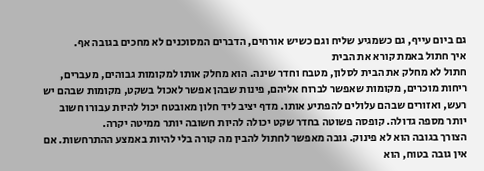גם ביום עייף, גם כשמגיע שליח וגם כשיש אורחים, הדברים המסוכנים לא מחכים בגובה אף.
איך חתול באמת קורא את הבית
חתול לא מחלק את הבית לסלון, מטבח וחדר שינה. הוא מחלק אותו למקומות גבוהים, מעברים, ריחות מוכרים, מקומות שאפשר לברוח אליהם, פינות שבהן אפשר לאכול בשקט, מקומות שבהם יש רעש, ואזורים שבהם עלולים להפתיע אותו. מדף יציב ליד חלון מאובטח יכול להיות עבורו חשוב יותר מספה גדולה. קופסה פשוטה בחדר שקט יכולה להיות חשובה יותר ממיטה יקרה.
הצורך בגובה הוא לא פינוק. גובה מאפשר לחתול להבין מה קורה בלי להיות באמצע ההתרחשות. אם אין גובה בטוח, הוא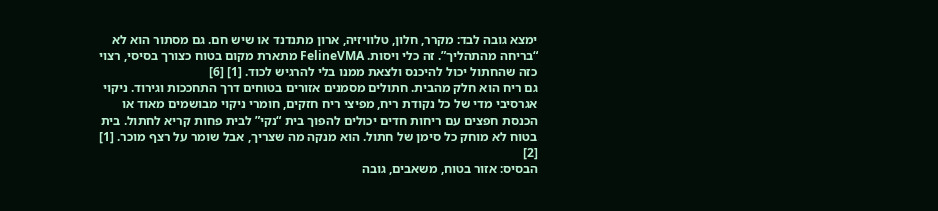ימצא גובה לבד: מקרר, חלון, טלוויזיה, ארון מתנדנד או שיש חם. גם מסתור הוא לא “בריחה מהתהליך”. זה כלי ויסות. FelineVMA מתארת מקום בטוח כצורך בסיסי, רצוי כזה שהחתול יכול להיכנס ולצאת ממנו בלי להרגיש לכוד. [1] [6]
גם ריח הוא חלק מהבית. חתולים מסמנים אזורים בטוחים דרך התחככות וגירוד. ניקוי אגרסיבי מדי של כל נקודת ריח, מפיצי ריח חזקים, חומרי ניקוי מבושמים מאוד או הכנסת חפצים עם ריחות חדים יכולים להפוך בית “נקי” לבית פחות קריא לחתול. בית בטוח לא מוחק כל סימן של חתול. הוא מנקה מה שצריך, אבל שומר על רצף מוכר. [1] [2]
הבסיס: אזור בטוח, משאבים, גובה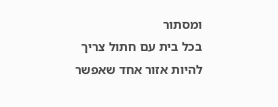ומסתור
בכל בית עם חתול צריך להיות אזור אחד שאפשר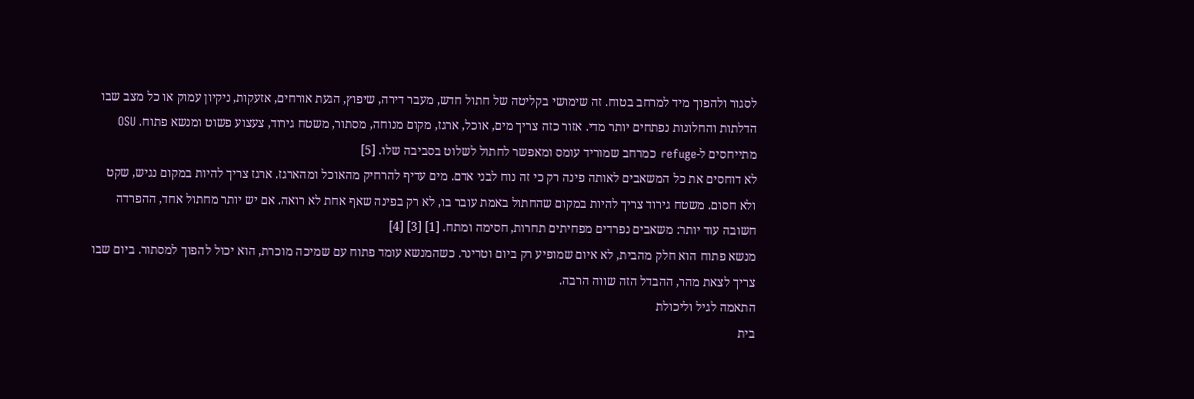לסגור ולהפוך מיד למרחב בטוח. זה שימושי בקליטה של חתול חדש, מעבר דירה, שיפוץ, הגעת אורחים, אזעקות, ניקיון עמוק או כל מצב שבו הדלתות והחלונות נפתחים יותר מדי. אזור כזה צריך מים, אוכל, ארגז, מקום מנוחה, מסתור, משטח גירוד, צעצוע פשוט ומנשא פתוח. OSU מתייחסים ל-refuge כמרחב שמוריד עומס ומאפשר לחתול לשלוט בסביבה שלו. [5]
לא דוחסים את כל המשאבים לאותה פינה רק כי זה נוח לבני אדם. מים עדיף להרחיק מהאוכל ומהארגז. ארגז צריך להיות במקום נגיש, שקט ולא חסום. משטח גירוד צריך להיות במקום שהחתול באמת עובר בו, לא רק בפינה שאף אחת לא רואה. אם יש יותר מחתול אחד, ההפרדה חשובה עוד יותר: משאבים נפרדים מפחיתים תחרות, חסימה ומתח. [1] [3] [4]
מנשא פתוח הוא חלק מהבית, לא איום שמופיע רק ביום וטרינר. כשהמנשא עומד פתוח עם שמיכה מוכרת, הוא יכול להפוך למסתור. ביום שבו צריך לצאת מהר, ההבדל הזה שווה הרבה.
התאמה לגיל וליכולת
בית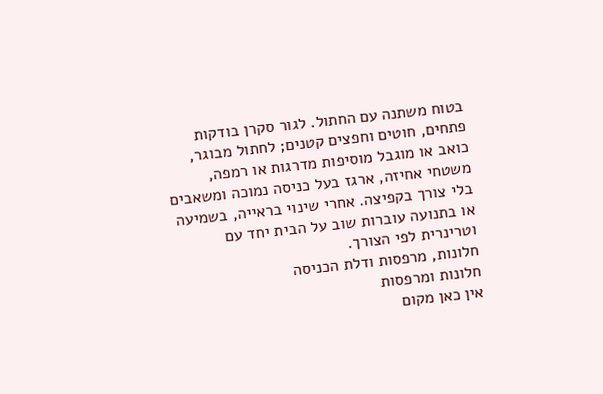בטוח משתנה עם החתול. לגור סקרן בודקות פתחים, חוטים וחפצים קטנים; לחתול מבוגר, כואב או מוגבל מוסיפות מדרגות או רמפה, משטחי אחיזה, ארגז בעל כניסה נמוכה ומשאבים בלי צורך בקפיצה. אחרי שינוי בראייה, בשמיעה או בתנועה עוברות שוב על הבית יחד עם וטרינרית לפי הצורך.
חלונות, מרפסות ודלת הכניסה
חלונות ומרפסות
אין כאן מקום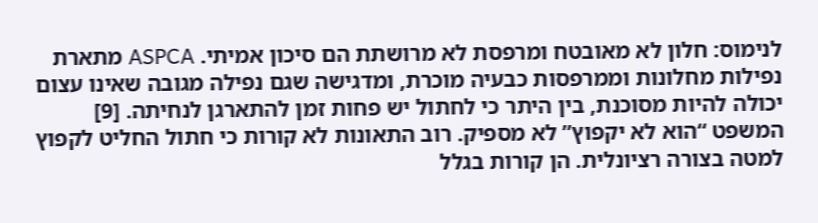לנימוס: חלון לא מאובטח ומרפסת לא מרושתת הם סיכון אמיתי. ASPCA מתארת נפילות מחלונות וממרפסות כבעיה מוכרת, ומדגישה שגם נפילה מגובה שאינו עצום יכולה להיות מסוכנת, בין היתר כי לחתול יש פחות זמן להתארגן לנחיתה. [9]
המשפט “הוא לא יקפוץ” לא מספיק. רוב התאונות לא קורות כי חתול החליט לקפוץ למטה בצורה רציונלית. הן קורות בגלל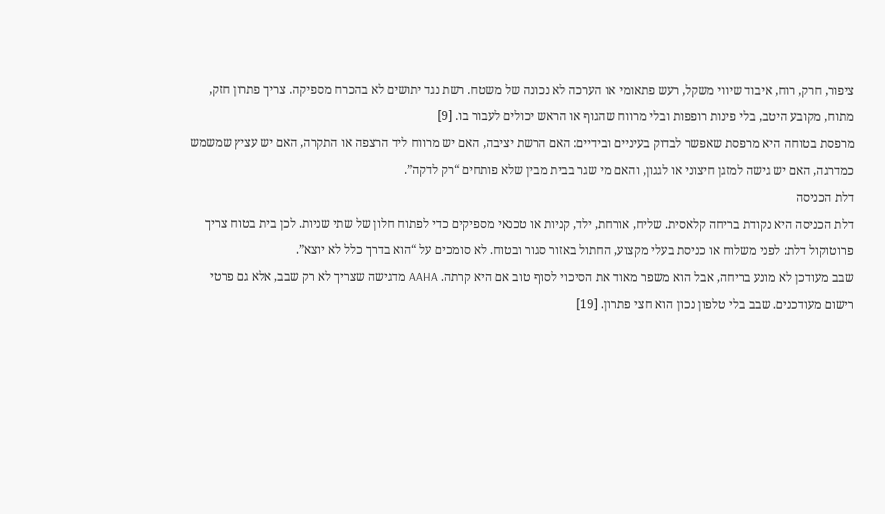ציפור, חרק, רוח, איבוד שיווי משקל, רעש פתאומי או הערכה לא נכונה של משטח. רשת נגד יתושים לא בהכרח מספיקה. צריך פתרון חזק, מתוח, מקובע היטב, בלי פינות רופפות ובלי מרווח שהגוף או הראש יכולים לעבור בו. [9]
מרפסת בטוחה היא מרפסת שאפשר לבדוק בעיניים ובידיים: האם הרשת יציבה, האם יש מרווח ליד הרצפה או התקרה, האם יש עציץ שמשמש כמדרגה, האם יש גישה למזגן חיצוני או לגגון, והאם מי שגר בבית מבין שלא פותחים “רק לדקה”.
דלת הכניסה
דלת הכניסה היא נקודת בריחה קלאסית. שליח, אורחת, ילד, קניות או טכנאי מספיקים כדי לפתוח חלון של שתי שניות. לכן בית בטוח צריך פרוטוקול דלת: לפני משלוח או כניסת בעלי מקצוע, החתול באזור סגור ובטוח. לא סומכים על “הוא בדרך כלל לא יוצא”.
שבב מעודכן לא מונע בריחה, אבל הוא משפר מאוד את הסיכוי לסוף טוב אם היא קרתה. AAHA מדגישה שצריך לא רק שבב, אלא גם פרטי רישום מעודכנים. שבב בלי טלפון נכון הוא חצי פתרון. [19]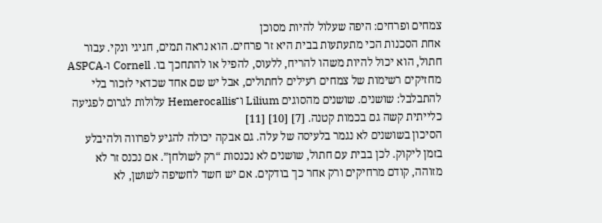צמחים ופרחים: היפה שעלול להיות מסוכן
אחת הסכנות הכי מתעתעות בבית היא זר פרחים. הוא נראה תמים, חגיגי ונקי. עבור חתול, הוא יכול להיות משהו להריח, ללעוס, להפיל או להתחכך בו. Cornell ו-ASPCA מחזיקים רשימות של צמחים רעילים לחתולים, אבל יש שם אחד שכדאי לזכור בלי להתבלבל: שושנים. שושנים מהסוגים Lilium ו־Hemerocallis עלולות לגרום לפגיעה כלייתית קשה גם בכמות קטנה. [7] [10] [11]
הסיכון בשושנים לא נגמר בלעיסה של עלה. גם אבקה יכולה להגיע לפרווה ולהיבלע בזמן ליקוק. לכן בבית עם חתול, שושנים לא נכנסות “רק לשולחן”. אם נכנס זר לא מזוהה, קודם מרחיקים ורק אחר כך בודקים. אם יש חשד לחשיפה לשושן, לא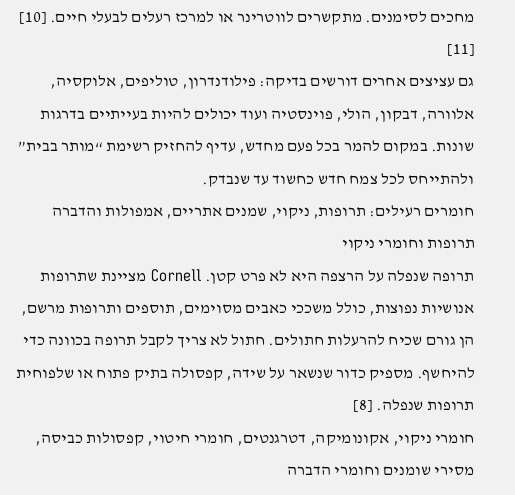מחכים לסימנים. מתקשרים לווטרינר או למרכז רעלים לבעלי חיים. [10] [11]
גם עציצים אחרים דורשים בדיקה: פילודנדרון, טוליפים, אלוקסיה, אלוורה, דבקון, הולי, פוינסטיה ועוד יכולים להיות בעייתיים בדרגות שונות. במקום להמר בכל פעם מחדש, עדיף להחזיק רשימת “מותר בבית” ולהתייחס לכל צמח חדש כחשוד עד שנבדק.
חומרים רעילים: תרופות, ניקוי, שמנים אתריים, אמפולות והדברה
תרופות וחומרי ניקוי
תרופה שנפלה על הרצפה היא לא פרט קטן. Cornell מציינת שתרופות אנושיות נפוצות, כולל משככי כאבים מסוימים, תוספים ותרופות מרשם, הן גורם שכיח להרעלות חתולים. חתול לא צריך לקבל תרופה בכוונה כדי להיחשף. מספיק כדור שנשאר על שידה, קפסולה בתיק פתוח או שלפוחית תרופות שנפלה. [8]
חומרי ניקוי, אקונומיקה, דטרגנטים, חומרי חיטוי, קפסולות כביסה, מסירי שומנים וחומרי הדברה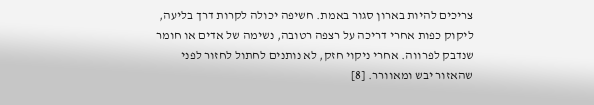צריכים להיות בארון סגור באמת. חשיפה יכולה לקרות דרך בליעה, ליקוק כפות אחרי דריכה על רצפה רטובה, נשימה של אדים או חומר שנדבק לפרווה. אחרי ניקוי חזק, לא נותנים לחתול לחזור לפני שהאזור יבש ומאוורר. [8]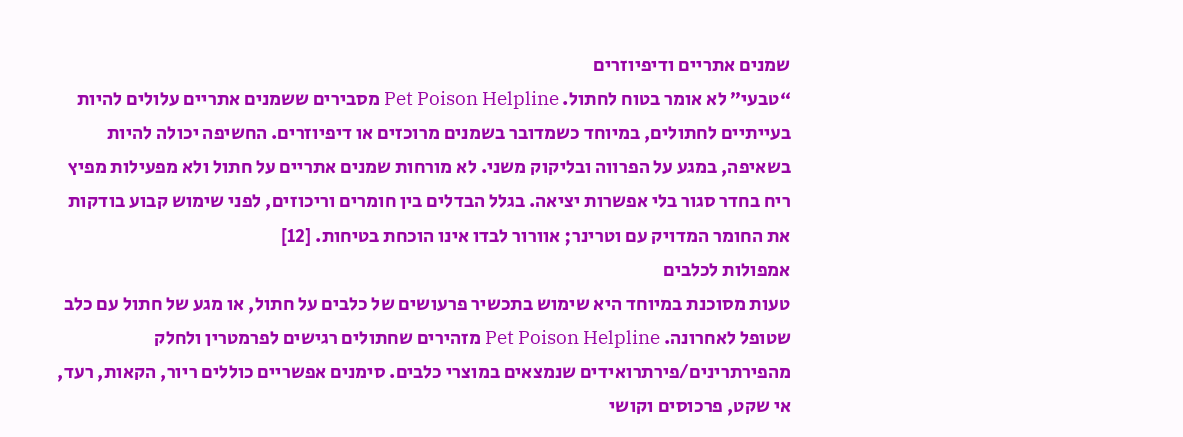שמנים אתריים ודיפיוזרים
“טבעי” לא אומר בטוח לחתול. Pet Poison Helpline מסבירים ששמנים אתריים עלולים להיות בעייתיים לחתולים, במיוחד כשמדובר בשמנים מרוכזים או דיפיוזרים. החשיפה יכולה להיות בשאיפה, במגע על הפרווה ובליקוק משני. לא מורחות שמנים אתריים על חתול ולא מפעילות מפיץ ריח בחדר סגור בלי אפשרות יציאה. בגלל הבדלים בין חומרים וריכוזים, לפני שימוש קבוע בודקות את החומר המדויק עם וטרינר; אוורור לבדו אינו הוכחת בטיחות. [12]
אמפולות לכלבים
טעות מסוכנת במיוחד היא שימוש בתכשיר פרעושים של כלבים על חתול, או מגע של חתול עם כלב שטופל לאחרונה. Pet Poison Helpline מזהירים שחתולים רגישים לפרמטרין ולחלק מהפירתרינים/פירתרואידים שנמצאים במוצרי כלבים. סימנים אפשריים כוללים ריור, הקאות, רעד, אי שקט, פרכוסים וקושי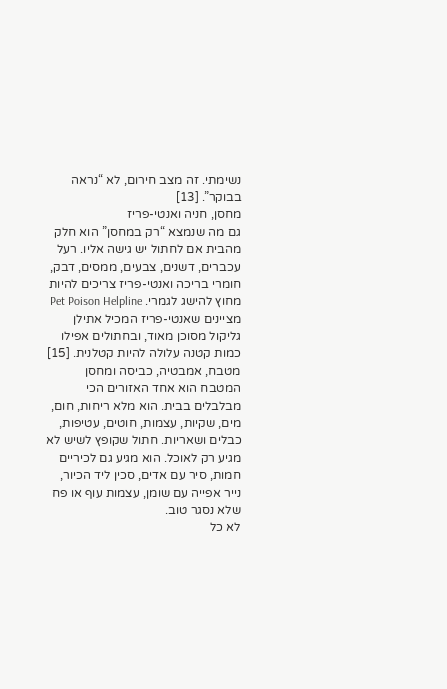נשימתי. זה מצב חירום, לא “נראה בבוקר”. [13]
מחסן, חניה ואנטי-פריז
גם מה שנמצא “רק במחסן” הוא חלק מהבית אם לחתול יש גישה אליו. רעל עכברים, דשנים, צבעים, ממסים, דבק, חומרי בריכה ואנטי-פריז צריכים להיות מחוץ להישג לגמרי. Pet Poison Helpline מציינים שאנטי-פריז המכיל אתילן גליקול מסוכן מאוד, ובחתולים אפילו כמות קטנה עלולה להיות קטלנית. [15]
מטבח, אמבטיה, כביסה ומחסן
המטבח הוא אחד האזורים הכי מבלבלים בבית. הוא מלא ריחות, חום, מים, שקיות, עצמות, חוטים, עטיפות, כבלים ושאריות. חתול שקופץ לשיש לא מגיע רק לאוכל. הוא מגיע גם לכיריים חמות, סיר עם אדים, סכין ליד הכיור, נייר אפייה עם שומן, עצמות עוף או פח שלא נסגר טוב.
לא כל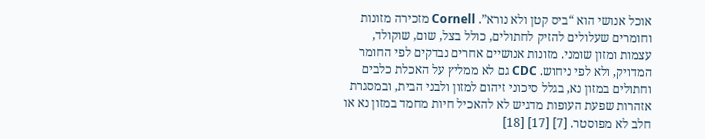אוכל אנושי הוא “ביס קטן ולא נורא”. Cornell מזכירה מזונות וחומרים שעלולים להזיק לחתולים, כולל בצל, שום, שוקולד, עצמות ומזון שומני. מזונות אנושיים אחרים נבדקים לפי החומר המדויק, ולא לפי ניחוש. CDC גם לא ממליץ על האכלת כלבים וחתולים במזון נא, בגלל סיכוני זיהום למזון ולבני הבית, ובמסגרת אזהרות שפעת העופות מדגיש לא להאכיל חיות מחמד במזון נא או חלב לא מפוסטר. [7] [17] [18]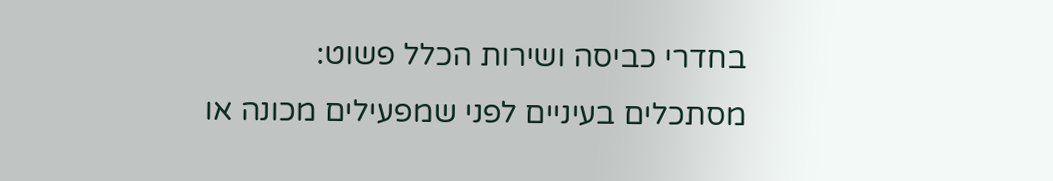בחדרי כביסה ושירות הכלל פשוט: מסתכלים בעיניים לפני שמפעילים מכונה או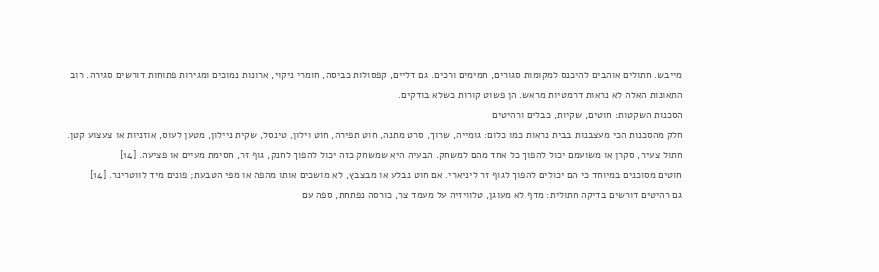מייבש. חתולים אוהבים להיכנס למקומות סגורים, חמימים ורכים. גם דליים, קפסולות כביסה, חומרי ניקוי, ארונות נמוכים ומגירות פתוחות דורשים סגירה. רוב התאונות האלה לא נראות דרמטיות מראש. הן פשוט קורות כשלא בודקים.
הסכנות השקטות: חוטים, שקיות, כבלים ורהיטים
חלק מהסכנות הכי מעצבנות בבית נראות כמו כלום: גומייה, שרוך, סרט מתנה, חוט תפירה, חוט וילון, טינסל, שקית ניילון, מטען לעוס, אוזניות או צעצוע קטן. חתול צעיר, סקרן או משועמם יכול להפוך כל אחד מהם למשחק. הבעיה היא שמשחק כזה יכול להפוך לחנק, גוף זר, חסימת מעיים או פציעה. [14]
חוטים מסוכנים במיוחד כי הם יכולים להפוך לגוף זר ליניארי. אם חוט נבלע או מבצבץ, לא מושכים אותו מהפה או מפי הטבעת; פונים מיד לווטרינר. [14]
גם רהיטים דורשים בדיקה חתולית: מדף לא מעוגן, טלוויזיה על מעמד צר, כורסה נפתחת, ספה עם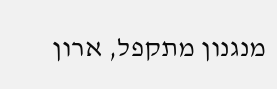מנגנון מתקפל, ארון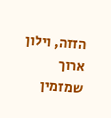הזזה, וילון ארוך שמזמין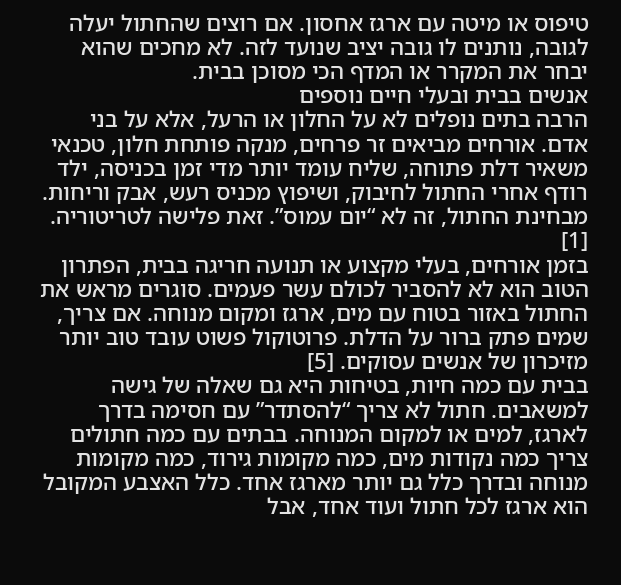טיפוס או מיטה עם ארגז אחסון. אם רוצים שהחתול יעלה לגובה, נותנים לו גובה יציב שנועד לזה. לא מחכים שהוא יבחר את המקרר או המדף הכי מסוכן בבית.
אנשים בבית ובעלי חיים נוספים
הרבה בתים נופלים לא על החלון או הרעל, אלא על בני אדם. אורחים מביאים זר פרחים, מנקה פותחת חלון, טכנאי משאיר דלת פתוחה, שליח עומד יותר מדי זמן בכניסה, ילד רודף אחרי החתול לחיבוק, ושיפוץ מכניס רעש, אבק וריחות. מבחינת החתול, זה לא “יום עמוס”. זאת פלישה לטריטוריה. [1]
בזמן אורחים, בעלי מקצוע או תנועה חריגה בבית, הפתרון הטוב הוא לא להסביר לכולם עשר פעמים. סוגרים מראש את החתול באזור בטוח עם מים, ארגז ומקום מנוחה. אם צריך, שמים פתק ברור על הדלת. פרוטוקול פשוט עובד טוב יותר מזיכרון של אנשים עסוקים. [5]
בבית עם כמה חיות, בטיחות היא גם שאלה של גישה למשאבים. חתול לא צריך “להסתדר” עם חסימה בדרך לארגז, למים או למקום המנוחה. בבתים עם כמה חתולים צריך כמה נקודות מים, כמה מקומות גירוד, כמה מקומות מנוחה ובדרך כלל גם יותר מארגז אחד. כלל האצבע המקובל הוא ארגז לכל חתול ועוד אחד, אבל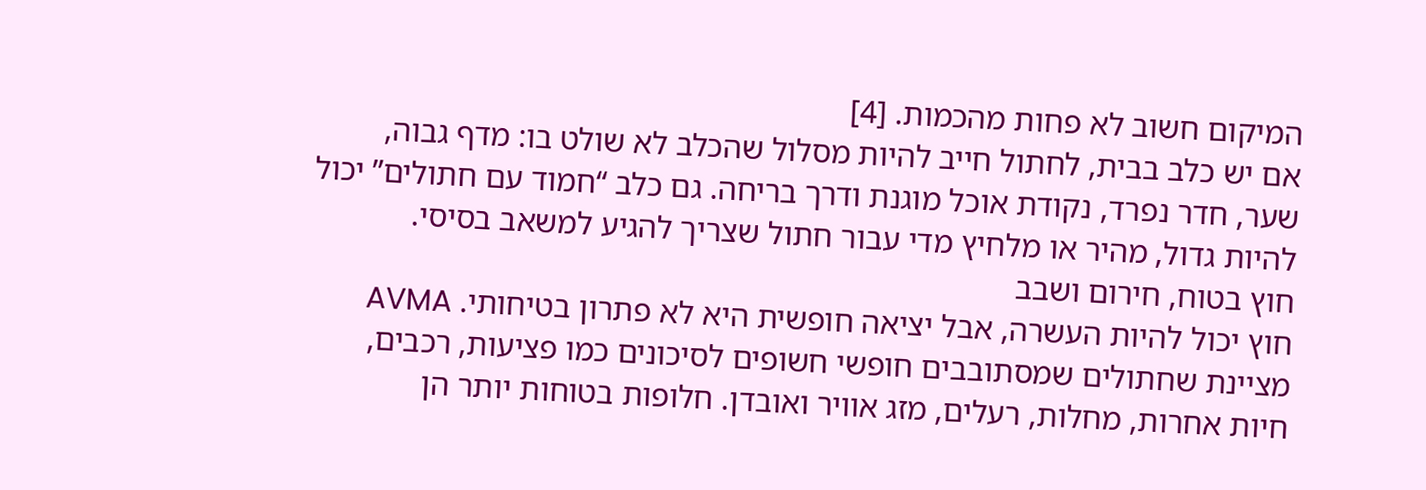המיקום חשוב לא פחות מהכמות. [4]
אם יש כלב בבית, לחתול חייב להיות מסלול שהכלב לא שולט בו: מדף גבוה, שער, חדר נפרד, נקודת אוכל מוגנת ודרך בריחה. גם כלב “חמוד עם חתולים” יכול להיות גדול, מהיר או מלחיץ מדי עבור חתול שצריך להגיע למשאב בסיסי.
חוץ בטוח, חירום ושבב
חוץ יכול להיות העשרה, אבל יציאה חופשית היא לא פתרון בטיחותי. AVMA מציינת שחתולים שמסתובבים חופשי חשופים לסיכונים כמו פציעות, רכבים, חיות אחרות, מחלות, רעלים, מזג אוויר ואובדן. חלופות בטוחות יותר הן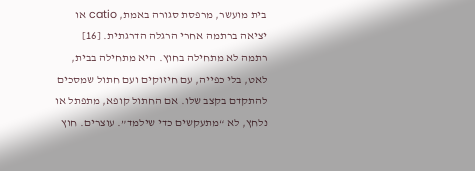בית מועשר, מרפסת סגורה באמת, catio או יציאה ברתמה אחרי הרגלה הדרגתית. [16]
רתמה לא מתחילה בחוץ. היא מתחילה בבית, לאט, בלי כפייה, עם חיזוקים ועם חתול שמסכים להתקדם בקצב שלו. אם החתול קופא, מתפתל או נלחץ, לא “מתעקשים כדי שילמד”. עוצרים. חוץ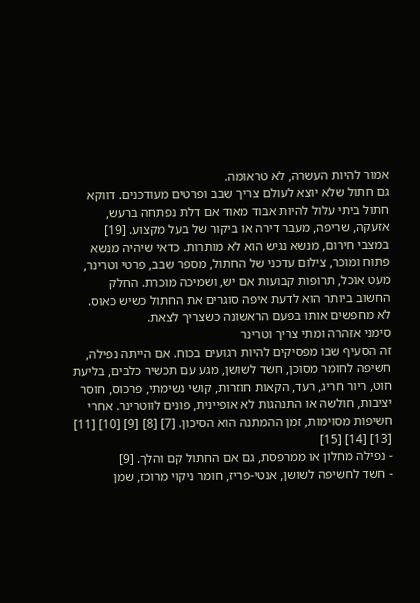אמור להיות העשרה, לא טראומה.
גם חתול שלא יוצא לעולם צריך שבב ופרטים מעודכנים. דווקא חתול ביתי עלול להיות אבוד מאוד אם דלת נפתחה ברעש, אזעקה, שריפה, מעבר דירה או ביקור של בעל מקצוע. [19]
במצבי חירום, מנשא נגיש הוא לא מותרות. כדאי שיהיה מנשא פתוח ומוכר, צילום עדכני של החתול, מספר שבב, פרטי וטרינר, מעט אוכל, תרופות קבועות אם יש, ושמיכה מוכרת. החלק החשוב ביותר הוא לדעת איפה סוגרים את החתול כשיש כאוס. לא מחפשים אותו בפעם הראשונה כשצריך לצאת.
סימני אזהרה ומתי צריך וטרינר
זה הסעיף שבו מפסיקים להיות רגועים בכוח. אם הייתה נפילה, חשיפה לחומר מסוכן, חשד לשושן, מגע עם תכשיר כלבים, בליעת חוט, ריור חריג, רעד, הקאות חוזרות, קושי נשימתי, פרכוס, חוסר יציבות, חולשה או התנהגות לא אופיינית, פונים לווטרינר. אחרי חשיפות מסוימות, זמן ההמתנה הוא הסיכון. [7] [8] [9] [10] [11] [13] [14] [15]
- נפילה מחלון או ממרפסת, גם אם החתול קם והלך. [9]
- חשד לחשיפה לשושן, אנטי-פריז, חומר ניקוי מרוכז, שמן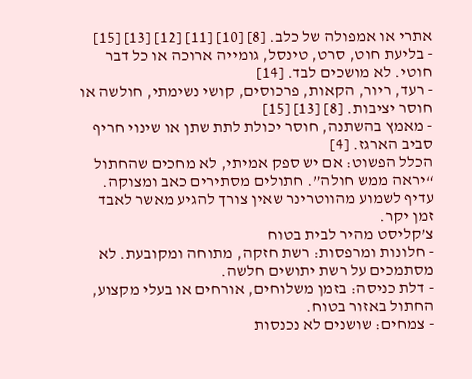אתרי או אמפולה של כלב. [8] [10] [11] [12] [13] [15]
- בליעת חוט, סרט, טינסל, גומייה ארוכה או כל דבר חוטי. לא מושכים לבד. [14]
- רעד, ריור, הקאות, פרכוסים, קושי נשימתי, חולשה או חוסר יציבות. [8] [13] [15]
- מאמץ בהשתנה, חוסר יכולת לתת שתן או שינוי חריף סביב הארגז. [4]
הכלל הפשוט: אם יש ספק אמיתי, לא מחכים שהחתול “יראה ממש חולה”. חתולים מסתירים כאב ומצוקה. עדיף לשמוע מהווטרינר שאין צורך להגיע מאשר לאבד זמן יקר.
צ’קליסט מהיר לבית בטוח
- חלונות ומרפסות: רשת חזקה, מתוחה ומקובעת. לא מסתמכים על רשת יתושים חלשה.
- דלת כניסה: בזמן משלוחים, אורחים או בעלי מקצוע, החתול באזור בטוח.
- צמחים: שושנים לא נכנסות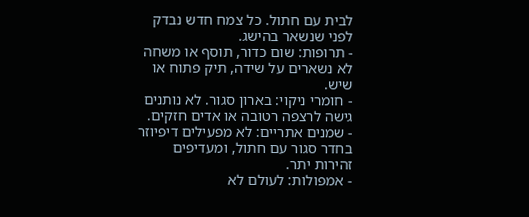לבית עם חתול. כל צמח חדש נבדק לפני שנשאר בהישג.
- תרופות: שום כדור, תוסף או משחה לא נשארים על שידה, תיק פתוח או שיש.
- חומרי ניקוי: בארון סגור. לא נותנים גישה לרצפה רטובה או אדים חזקים.
- שמנים אתריים: לא מפעילים דיפיוזר בחדר סגור עם חתול, ומעדיפים זהירות יתר.
- אמפולות: לעולם לא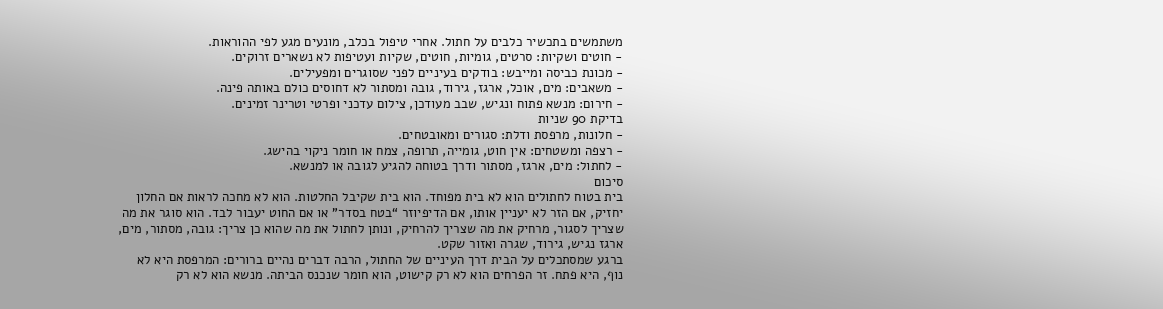משתמשים בתכשיר כלבים על חתול. אחרי טיפול בכלב, מונעים מגע לפי ההוראות.
- חוטים ושקיות: סרטים, גומיות, חוטים, שקיות ועטיפות לא נשארים זרוקים.
- מכונת כביסה ומייבש: בודקים בעיניים לפני שסוגרים ומפעילים.
- משאבים: מים, אוכל, ארגז, גירוד, גובה ומסתור לא דחוסים כולם באותה פינה.
- חירום: מנשא פתוח ונגיש, שבב מעודכן, צילום עדכני ופרטי וטרינר זמינים.
בדיקת 90 שניות
- חלונות, מרפסת ודלת: סגורים ומאובטחים.
- רצפה ומשטחים: אין חוט, גומייה, תרופה, צמח או חומר ניקוי בהישג.
- לחתול: מים, ארגז, מסתור ודרך בטוחה להגיע לגובה או למנשא.
סיכום
בית בטוח לחתולים הוא לא בית מפוחד. הוא בית שקיבל החלטות. הוא לא מחכה לראות אם החלון יחזיק, אם הזר לא יעניין אותו, אם הדיפיוזר “בטח בסדר” או אם החוט יעבור לבד. הוא סוגר את מה שצריך לסגור, מרחיק את מה שצריך להרחיק, ונותן לחתול את מה שהוא כן צריך: גובה, מסתור, מים, ארגז נגיש, גירוד, שגרה ואזור שקט.
ברגע שמסתכלים על הבית דרך העיניים של החתול, הרבה דברים נהיים ברורים: המרפסת היא לא נוף, היא פתח. זר הפרחים הוא לא רק קישוט, הוא חומר שנכנס הביתה. מנשא הוא לא רק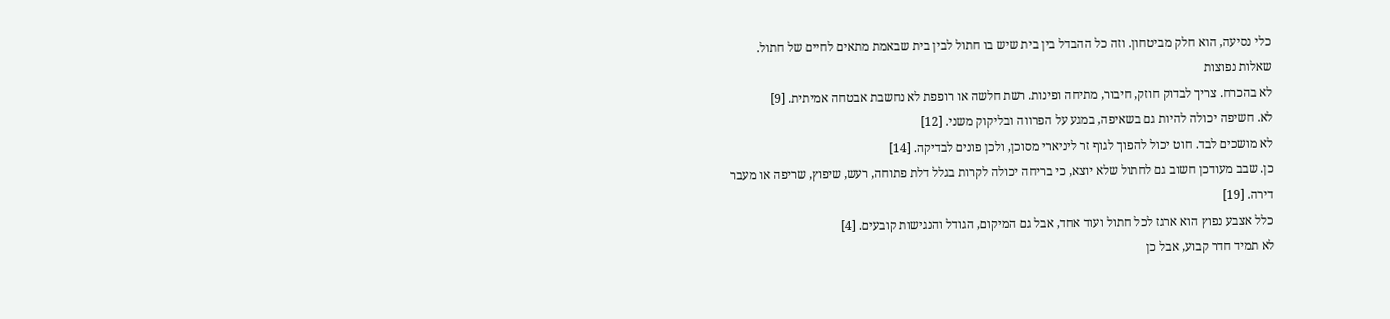כלי נסיעה, הוא חלק מביטחון. וזה כל ההבדל בין בית שיש בו חתול לבין בית שבאמת מתאים לחיים של חתול.
שאלות נפוצות
לא בהכרח. צריך לבדוק חוזק, חיבור, מתיחה ופינות. רשת חלשה או רופפת לא נחשבת אבטחה אמיתית. [9]
לא. חשיפה יכולה להיות גם בשאיפה, במגע על הפרווה ובליקוק משני. [12]
לא מושכים לבד. חוט יכול להפוך לגוף זר ליניארי מסוכן, ולכן פונים לבדיקה. [14]
כן. שבב מעודכן חשוב גם לחתול שלא יוצא, כי בריחה יכולה לקרות בגלל דלת פתוחה, רעש, שיפוץ, שריפה או מעבר דירה. [19]
כלל אצבע נפוץ הוא ארגז לכל חתול ועוד אחד, אבל גם המיקום, הגודל והנגישות קובעים. [4]
לא תמיד חדר קבוע, אבל כן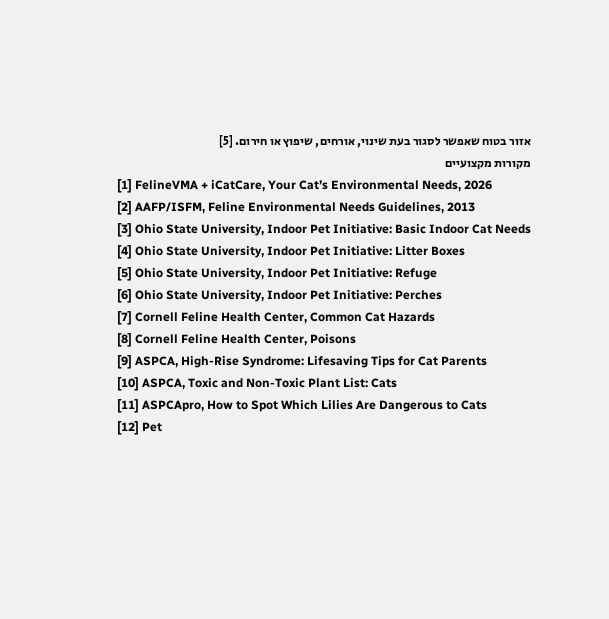אזור בטוח שאפשר לסגור בעת שינוי, אורחים, שיפוץ או חירום. [5]
מקורות מקצועיים
[1] FelineVMA + iCatCare, Your Cat’s Environmental Needs, 2026
[2] AAFP/ISFM, Feline Environmental Needs Guidelines, 2013
[3] Ohio State University, Indoor Pet Initiative: Basic Indoor Cat Needs
[4] Ohio State University, Indoor Pet Initiative: Litter Boxes
[5] Ohio State University, Indoor Pet Initiative: Refuge
[6] Ohio State University, Indoor Pet Initiative: Perches
[7] Cornell Feline Health Center, Common Cat Hazards
[8] Cornell Feline Health Center, Poisons
[9] ASPCA, High-Rise Syndrome: Lifesaving Tips for Cat Parents
[10] ASPCA, Toxic and Non-Toxic Plant List: Cats
[11] ASPCApro, How to Spot Which Lilies Are Dangerous to Cats
[12] Pet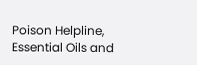Poison Helpline, Essential Oils and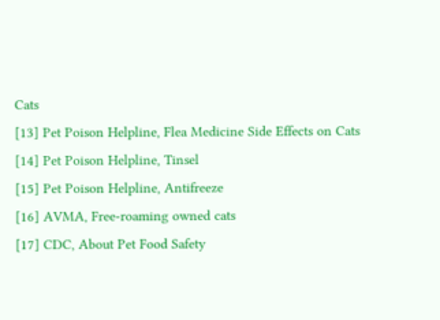Cats
[13] Pet Poison Helpline, Flea Medicine Side Effects on Cats
[14] Pet Poison Helpline, Tinsel
[15] Pet Poison Helpline, Antifreeze
[16] AVMA, Free-roaming owned cats
[17] CDC, About Pet Food Safety